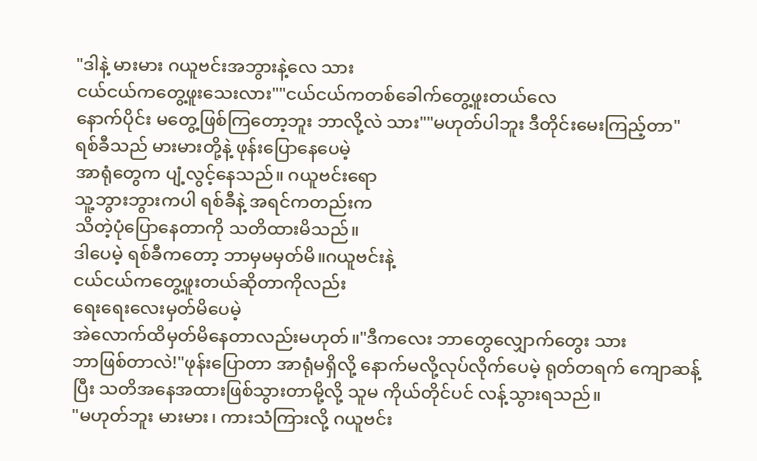"ဒါနဲ့ မားမား ဂယူဗင်းအဘွားနဲ့လေ သား
ငယ်ငယ်ကတွေ့ဖူးသေးလား""ငယ်ငယ်ကတစ်ခေါက်တွေ့ဖူးတယ်လေ
နောက်ပိုင်း မတွေ့ဖြစ်ကြတော့ဘူး ဘာလို့လဲ သား""မဟုတ်ပါဘူး ဒီတိုင်းမေးကြည့်တာ"
ရစ်ခီသည် မားမားတို့နဲ့ ဖုန်းပြောနေပေမဲ့
အာရုံတွေက ပျံ့လွင့်နေသည်။ ဂယူဗင်းရော
သူ့ဘွားဘွားကပါ ရစ်ခီနဲ့ အရင်ကတည်းက
သိတဲ့ပုံပြောနေတာကို သတိထားမိသည်။
ဒါပေမဲ့ ရစ်ခီကတော့ ဘာမှမမှတ်မိ။ဂယူဗင်းနဲ့
ငယ်ငယ်ကတွေ့ဖူးတယ်ဆိုတာကိုလည်း
ရေးရေးလေးမှတ်မိပေမဲ့
အဲလောက်ထိမှတ်မိနေတာလည်းမဟုတ်။"ဒီကလေး ဘာတွေလျှောက်တွေး သား
ဘာဖြစ်တာလဲ!"ဖုန်းပြောတာ အာရုံမရှိလို့ နောက်မလို့လုပ်လိုက်ပေမဲ့ ရုတ်တရက် ကျောဆန့်ပြီး သတိအနေအထားဖြစ်သွားတာမို့လို့ သူမ ကိုယ်တိုင်ပင် လန့်သွားရသည်။
"မဟုတ်ဘူး မားမား၊ ကားသံကြားလို့ ဂယူဗင်း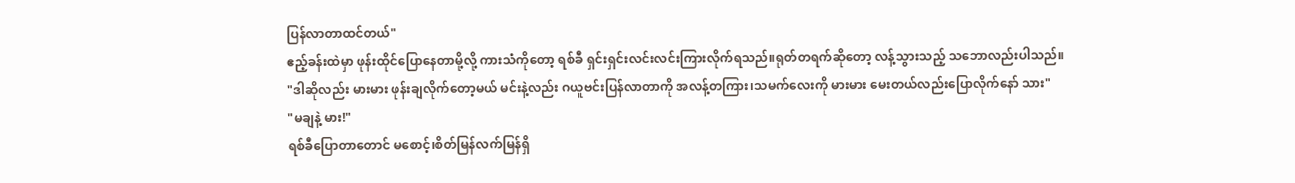ပြန်လာတာထင်တယ်"
ဧည့်ခန်းထဲမှာ ဖုန်းထိုင်ပြောနေတာမို့လို့ ကားသံကိုတော့ ရစ်ခီ ရှင်းရှင်းလင်းလင်းကြားလိုက်ရသည်။ရုတ်တရက်ဆိုတော့ လန့်သွားသည့် သဘောလည်းပါသည်။
"ဒါဆိုလည်း မားမား ဖုန်းချလိုက်တော့မယ် မင်းနဲ့လည်း ဂယူဗင်းပြန်လာတာကို အလန့်တကြား၊သမက်လေးကို မားမား မေးတယ်လည်းပြောလိုက်နော် သား"
"မချနဲ့ မား!"
ရစ်ခီပြောတာတောင် မစောင့်၊စိတ်မြန်လက်မြန်ရှိ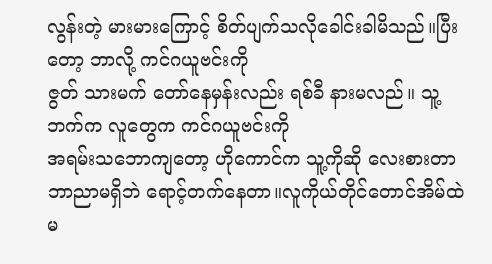လွန်းတဲ့ မားမားကြောင့် စိတ်ပျက်သလိုခေါင်းခါမိသည်။ပြီးတော့ ဘာလို့ ကင်ဂယူဗင်းကို
ဇွတ် သားမက် တော်နေမှန်းလည်း ရစ်ခီ နားမလည်။ သူ့ဘက်က လူတွေက ကင်ဂယူဗင်းကို
အရမ်းသဘောကျတော့ ဟိုကောင်က သူ့ကိုဆို လေးစားတာ ဘာညာမရှိဘဲ ရောင့်တက်နေတာ။လူကိုယ်တိုင်တောင်အိမ်ထဲမ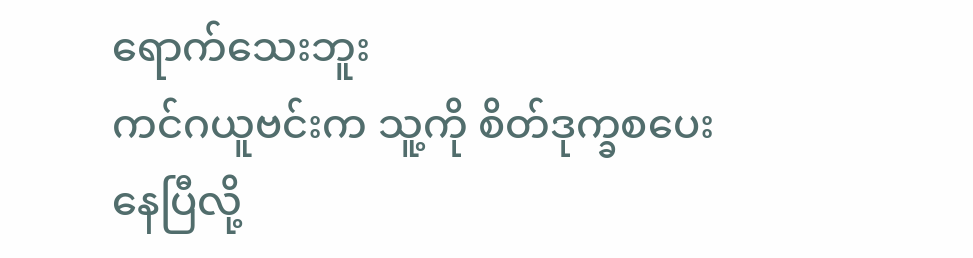ရောက်သေးဘူး
ကင်ဂယူဗင်းက သူ့ကို စိတ်ဒုက္ခစပေးနေပြီလို့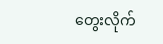တွေးလိုက်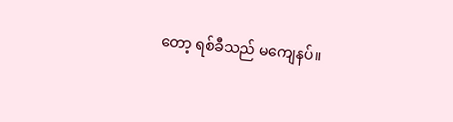တော့ ရစ်ခီသည် မကျေနပ်။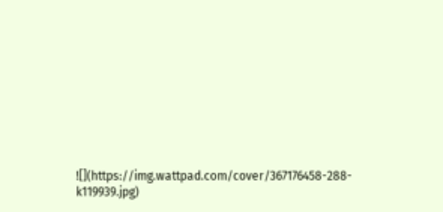![](https://img.wattpad.com/cover/367176458-288-k119939.jpg)